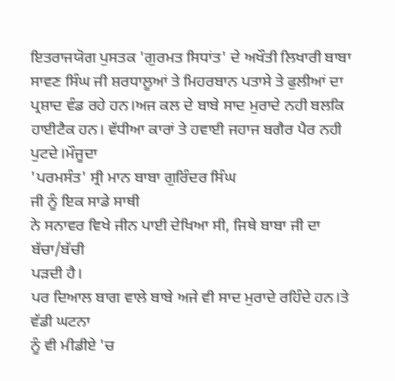ਇਤਰਾਜਯੋਗ ਪੁਸਤਕ 'ਗੁਰਮਤ ਸਿਧਾਂਤ' ਦੇ ਅਖੌਤੀ ਲਿਖਾਰੀ ਬਾਬਾ
ਸਾਵਣ ਸਿੰਘ ਜੀ ਸ਼ਰਧਾਲੂਆਂ ਤੇ ਮਿਹਰਬਾਨ ਪਤਾਸੇ ਤੇ ਫੁਲੀਆਂ ਦਾ
ਪ੍ਰਸ਼ਾਦ ਵੰਡ ਰਹੇ ਹਨ।ਅਜ ਕਲ ਦੇ ਬਾਬੇ ਸਾਦ ਮੁਰਾਦੇ ਨਹੀ ਬਲਕਿ
ਹਾਈਟੈਕ ਹਨ। ਵੱਧੀਆ ਕਾਰਾਂ ਤੇ ਹਵਾਈ ਜਹਾਜ ਬਗੈਰ ਪੈਰ ਨਹੀ ਪੁਟਦੇ।ਮੌਜੂਦਾ
'ਪਰਮਸੰਤ' ਸ੍ਰੀ ਮਾਨ ਬਾਬਾ ਗੁਰਿੰਦਰ ਸਿੰਘ
ਜੀ ਨੂੰ ਇਕ ਸਾਡੇ ਸਾਥੀ
ਨੇ ਸਨਾਵਰ ਵਿਖੇ ਜੀਨ ਪਾਈ ਦੇਖਿਆ ਸੀ, ਜਿਥੇ ਬਾਬਾ ਜੀ ਦਾ ਬੱਚਾ/ਬੱਚੀ
ਪੜਦੀ ਹੈ।
ਪਰ ਦਿਆਲ ਬਾਗ ਵਾਲੇ ਬਾਬੇ ਅਜੇ ਵੀ ਸਾਦ ਮੁਰਾਦੇ ਰਹਿੰਦੇ ਹਨ।ਤੇ
ਵੱਡੀ ਘਟਨਾ
ਨੂੰ ਵੀ ਮੀਡੀਏ 'ਚ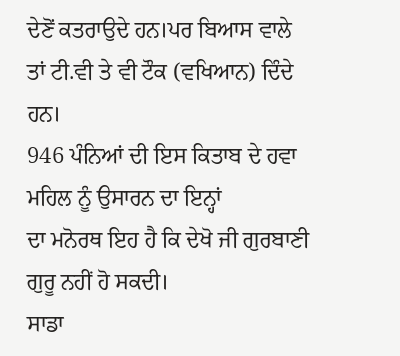ਦੇਣੋਂ ਕਤਰਾਉਦੇ ਹਨ।ਪਰ ਬਿਆਸ ਵਾਲੇ
ਤਾਂ ਟੀ.ਵੀ ਤੇ ਵੀ ਟੌਕ (ਵਖਿਆਨ) ਦਿੰਦੇ ਹਨ।
946 ਪੰਨਿਆਂ ਦੀ ਇਸ ਕਿਤਾਬ ਦੇ ਹਵਾ ਮਹਿਲ ਨੂੰ ਉਸਾਰਨ ਦਾ ਇਨ੍ਹਾਂ
ਦਾ ਮਨੋਰਥ ਇਹ ਹੈ ਕਿ ਦੇਖੋ ਜੀ ਗੁਰਬਾਣੀ ਗੁਰੂ ਨਹੀਂ ਹੋ ਸਕਦੀ।
ਸਾਡਾ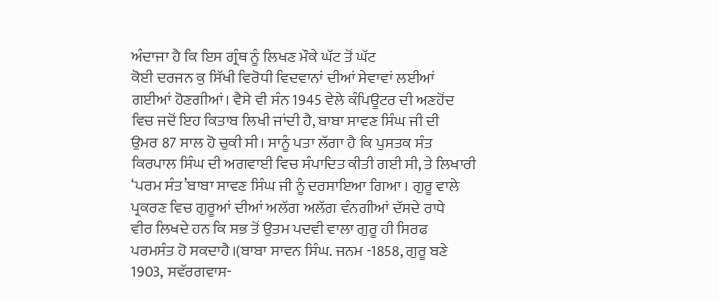ਅੰਦਾਜਾ ਹੈ ਕਿ ਇਸ ਗ੍ਰੰਥ ਨੂੰ ਲਿਖਣ ਮੌਕੇ ਘੱਟ ਤੋਂ ਘੱਟ
ਕੋਈ ਦਰਜਨ ਕੁ ਸਿੱਖੀ ਵਿਰੋਧੀ ਵਿਦਵਾਨਾਂ ਦੀਆਂ ਸੇਵਾਵਾਂ ਲਈਆਂ
ਗਈਆਂ ਹੋਣਗੀਆਂ। ਵੈਸੇ ਵੀ ਸੰਨ 1945 ਵੇਲੇ ਕੰਪਿਊਟਰ ਦੀ ਅਣਹੋਂਦ
ਵਿਚ ਜਦੋਂ ਇਹ ਕਿਤਾਬ ਲਿਖੀ ਜਾਂਦੀ ਹੈ, ਬਾਬਾ ਸਾਵਣ ਸਿੰਘ ਜੀ ਦੀ
ਉਮਰ 87 ਸਾਲ ਹੋ ਚੁਕੀ ਸੀ। ਸਾਨੂੰ ਪਤਾ ਲੱਗਾ ਹੈ ਕਿ ਪੁਸਤਕ ਸੰਤ
ਕਿਰਪਾਲ ਸਿੰਘ ਦੀ ਅਗਵਾਈ ਵਿਚ ਸੰਪਾਦਿਤ ਕੀਤੀ ਗਈ ਸੀ, ਤੇ ਲਿਖਾਰੀ
‘ਪਰਮ ਸੰਤ’ਬਾਬਾ ਸਾਵਣ ਸਿੰਘ ਜੀ ਨੂੰ ਦਰਸਾਇਆ ਗਿਆ । ਗੁਰੂ ਵਾਲੇ
ਪ੍ਰਕਰਣ ਵਿਚ ਗੁਰੂਆਂ ਦੀਆਂ ਅਲੱਗ ਅਲੱਗ ਵੰਨਗੀਆਂ ਦੱਸਦੇ ਰਾਧੇ
ਵੀਰ ਲਿਖਦੇ ਹਨ ਕਿ ਸਭ ਤੋਂ ਉਤਮ ਪਦਵੀ ਵਾਲਾ ਗੁਰੂ ਹੀ ਸਿਰਫ
ਪਰਮਸੰਤ ਹੋ ਸਕਦਾਹੈ।(ਬਾਬਾ ਸਾਵਨ ਸਿੰਘ. ਜਨਮ -1858, ਗੁਰੂ ਬਣੇ
1903, ਸਵੱਰਗਵਾਸ-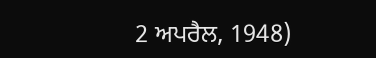2 ਅਪਰੈਲ, 1948)